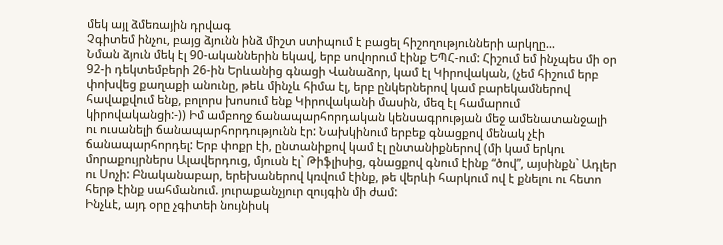մեկ այլ ձմեռային դրվագ
Չգիտեմ ինչու, բայց ձյունն ինձ միշտ ստիպում է բացել հիշողությունների արկղը...
Նման ձյուն մեկ էլ 90-ականներին եկավ, երբ սովորում էինք ԵՊՀ-ում: Հիշում եմ ինչպես մի օր 92-ի դեկտեմբերի 26-ին Երևանից գնացի Վանաձոր, կամ էլ Կիրովական, (չեմ հիշում երբ փոխվեց քաղաքի անունը, թեև մինչև հիմա էլ, երբ ընկերներով կամ բարեկամներով հավաքվում ենք, բոլորս խոսում ենք Կիրովականի մասին, մեզ էլ համարում կիրովականցի:-)) Իմ ամբողջ ճանապարհորդական կենսագրության մեջ ամենատանջալի ու ուսանելի ճանապարհորդությունն էր: Նախկինում երբեք գնացքով մենակ չէի ճանապարհորդել: Երբ փոքր էի, ընտանիքով կամ էլ ընտանիքներով (մի կամ երկու մորաքույրներս Ալավերդուց, մյուսն էլ` Թիֆլիսից, գնացքով գնում էինք “ծով”, այսինքն` Ադլեր ու Սոչի: Բնականաբար, երեխաներով կռվում էինք, թե վերևի հարկում ով է քնելու ու հետո հերթ էինք սահմանում. յուրաքանչյուր զույգին մի ժամ:
Ինչևէ, այդ օրը չգիտեի նույնիսկ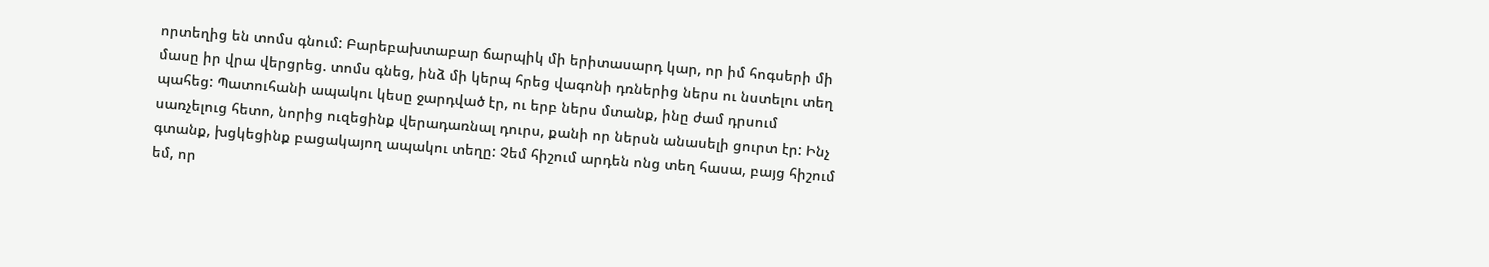որտեղից են տոմս գնում: Բարեբախտաբար ճարպիկ մի երիտասարդ կար, որ իմ հոգսերի մի մասը իր վրա վերցրեց. տոմս գնեց, ինձ մի կերպ հրեց վագոնի դռներից ներս ու նստելու տեղ պահեց: Պատուհանի ապակու կեսը ջարդված էր, ու երբ ներս մտանք, ինը ժամ դրսում սառչելուց հետո, նորից ուզեցինք վերադառնալ դուրս, քանի որ ներսն անասելի ցուրտ էր: Ինչ գտանք, խցկեցինք բացակայող ապակու տեղը: Չեմ հիշում արդեն ոնց տեղ հասա, բայց հիշում եմ, որ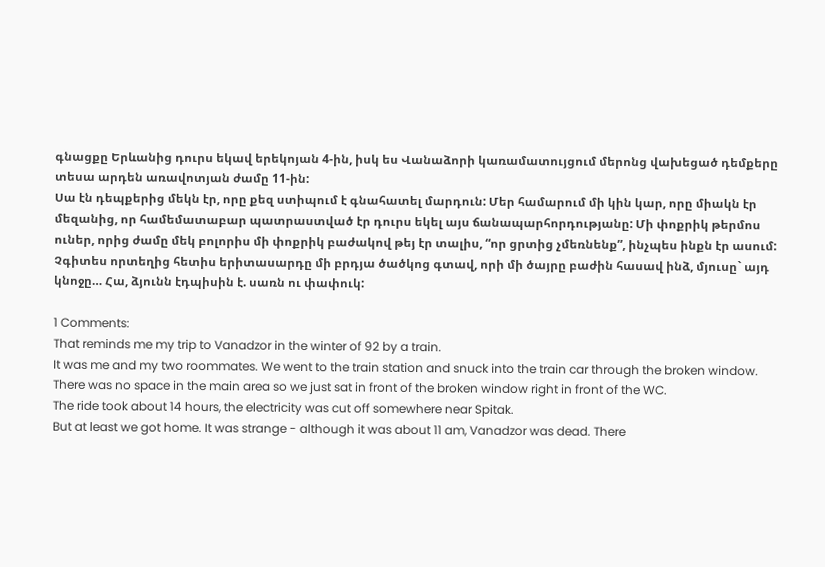գնացքը Երևանից դուրս եկավ երեկոյան 4-ին, իսկ ես Վանաձորի կառամատույցում մերոնց վախեցած դեմքերը տեսա արդեն առավոտյան ժամը 11-ին:
Սա էն դեպքերից մեկն էր, որը քեզ ստիպում է գնահատել մարդուն: Մեր համարում մի կին կար, որը միակն էր մեզանից, որ համեմատաբար պատրաստված էր դուրս եկել այս ճանապարհորդությանը: Մի փոքրիկ թերմոս ուներ, որից ժամը մեկ բոլորիս մի փոքրիկ բաժակով թեյ էր տալիս, “որ ցրտից չմեռնենք”, ինչպես ինքն էր ասում: Չգիտես որտեղից հետիս երիտասարդը մի բրդյա ծածկոց գտավ, որի մի ծայրը բաժին հասավ ինձ, մյուսը` այդ կնոջը… Հա, ձյունն էդպիսին է. սառն ու փափուկ:

1 Comments:
That reminds me my trip to Vanadzor in the winter of 92 by a train.
It was me and my two roommates. We went to the train station and snuck into the train car through the broken window. There was no space in the main area so we just sat in front of the broken window right in front of the WC.
The ride took about 14 hours, the electricity was cut off somewhere near Spitak.
But at least we got home. It was strange - although it was about 11 am, Vanadzor was dead. There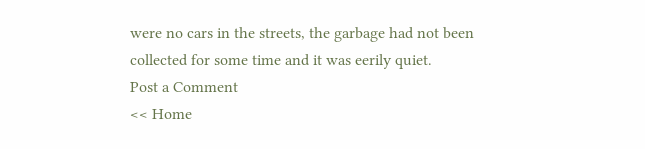were no cars in the streets, the garbage had not been collected for some time and it was eerily quiet.
Post a Comment
<< Home